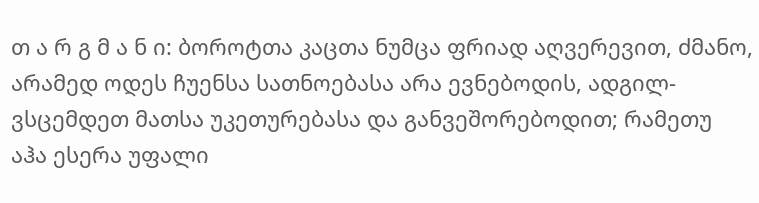თ ა რ გ მ ა ნ ი: ბოროტთა კაცთა ნუმცა ფრიად აღვერევით, ძმანო, არამედ ოდეს ჩუენსა სათნოებასა არა ევნებოდის, ადგილ-ვსცემდეთ მათსა უკეთურებასა და განვეშორებოდით; რამეთუ აჰა ესერა უფალი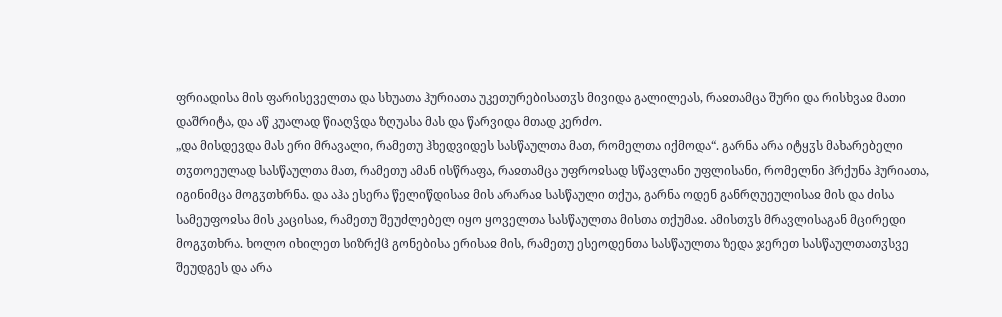ფრიადისა მის ფარისეველთა და სხუათა ჰურიათა უკეთურებისათჳს მივიდა გალილეას, რაჲთამცა შური და რისხვაჲ მათი დაშრიტა, და აწ კუალად წიაღჴდა ზღუასა მას და წარვიდა მთად კერძო.
„და მისდევდა მას ერი მრავალი, რამეთუ ჰხედვიდეს სასწაულთა მათ, რომელთა იქმოდა“. გარნა არა იტყჳს მახარებელი თჳთოეულად სასწაულთა მათ, რამეთუ ამან ისწრაფა, რაჲთამცა უფროჲსად სწავლანი უფლისანი, რომელნი ჰრქუნა ჰურიათა, იგინიმცა მოგჳთხრნა. და აჰა ესერა წელიწდისაჲ მის არარაჲ სასწაული თქუა, გარნა ოდენ განრღუეულისაჲ მის და ძისა სამეუფოჲსა მის კაცისაჲ, რამეთუ შეუძლებელ იყო ყოველთა სასწაულთა მისთა თქუმაჲ. ამისთჳს მრავლისაგან მცირედი მოგჳთხრა. ხოლო იხილეთ სიზრქჱ გონებისა ერისაჲ მის, რამეთუ ესეოდენთა სასწაულთა ზედა ჯერეთ სასწაულთათჳსვე შეუდგეს და არა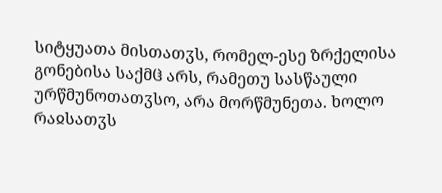სიტყუათა მისთათჳს, რომელ-ესე ზრქელისა გონებისა საქმჱ არს, რამეთუ სასწაული ურწმუნოთათჳსო, არა მორწმუნეთა. ხოლო რაჲსათჳს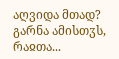აღვიდა მთად? გარნა ამისთჳს, რაჲთა...